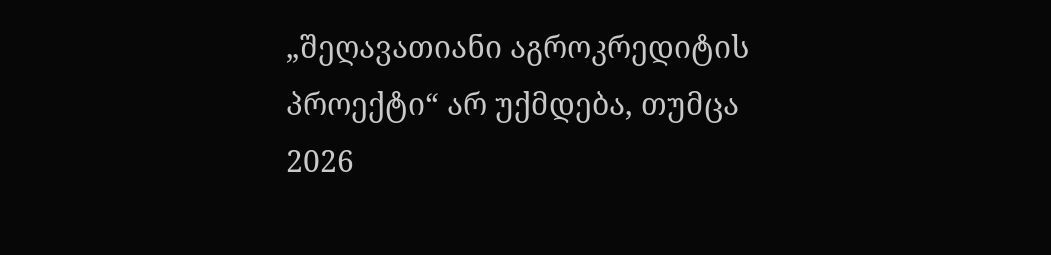„შეღავათიანი აგროკრედიტის პროექტი“ არ უქმდება, თუმცა 2026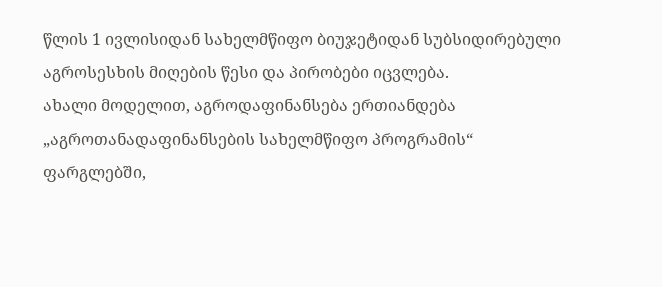წლის 1 ივლისიდან სახელმწიფო ბიუჯეტიდან სუბსიდირებული აგროსესხის მიღების წესი და პირობები იცვლება.
ახალი მოდელით, აგროდაფინანსება ერთიანდება „აგროთანადაფინანსების სახელმწიფო პროგრამის“ ფარგლებში,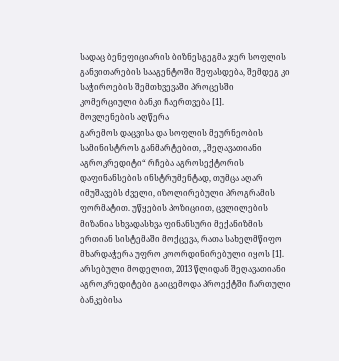სადაც ბენეფიციარის ბიზნესგეგმა ჯერ სოფლის განვითარების სააგენტოში შეფასდება, შემდეგ კი საჭიროების შემთხვევაში პროცესში კომერციული ბანკი ჩაერთვება [1].
მოვლენების აღწერა
გარემოს დაცვისა და სოფლის მეურნეობის სამინისტროს განმარტებით, „შეღავათიანი აგროკრედიტი“ რჩება აგროსექტორის დაფინანსების ინსტრუმენტად, თუმცა აღარ იმუშავებს ძველი, იზოლირებული პროგრამის ფორმატით. უწყების პოზიციით, ცვლილების მიზანია სხვადასხვა ფინანსური მექანიზმის ერთიან სისტემაში მოქცევა, რათა სახელმწიფო მხარდაჭერა უფრო კოორდინირებული იყოს [1].
არსებული მოდელით, 2013 წლიდან შეღავათიანი აგროკრედიტები გაიცემოდა პროექტში ჩართული ბანკებისა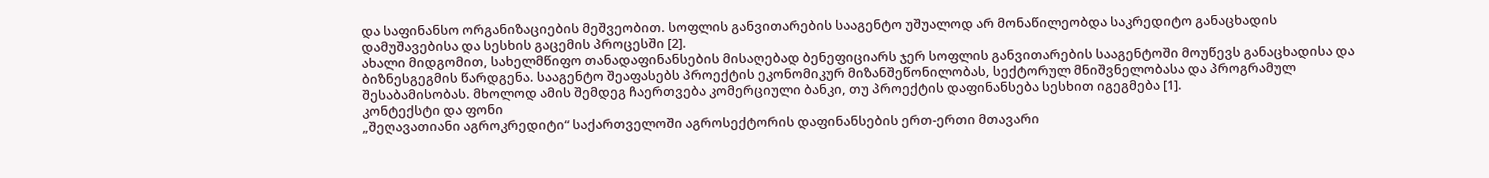და საფინანსო ორგანიზაციების მეშვეობით. სოფლის განვითარების სააგენტო უშუალოდ არ მონაწილეობდა საკრედიტო განაცხადის დამუშავებისა და სესხის გაცემის პროცესში [2].
ახალი მიდგომით, სახელმწიფო თანადაფინანსების მისაღებად ბენეფიციარს ჯერ სოფლის განვითარების სააგენტოში მოუწევს განაცხადისა და ბიზნესგეგმის წარდგენა. სააგენტო შეაფასებს პროექტის ეკონომიკურ მიზანშეწონილობას, სექტორულ მნიშვნელობასა და პროგრამულ შესაბამისობას. მხოლოდ ამის შემდეგ ჩაერთვება კომერციული ბანკი, თუ პროექტის დაფინანსება სესხით იგეგმება [1].
კონტექსტი და ფონი
„შეღავათიანი აგროკრედიტი“ საქართველოში აგროსექტორის დაფინანსების ერთ-ერთი მთავარი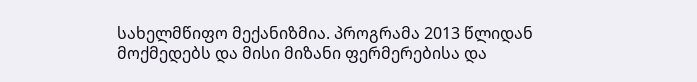სახელმწიფო მექანიზმია. პროგრამა 2013 წლიდან მოქმედებს და მისი მიზანი ფერმერებისა და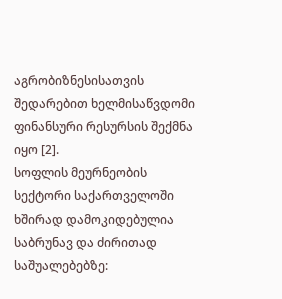აგრობიზნესისათვის შედარებით ხელმისაწვდომი ფინანსური რესურსის შექმნა იყო [2].
სოფლის მეურნეობის სექტორი საქართველოში ხშირად დამოკიდებულია საბრუნავ და ძირითად საშუალებებზე: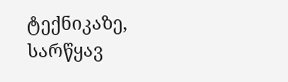ტექნიკაზე, სარწყავ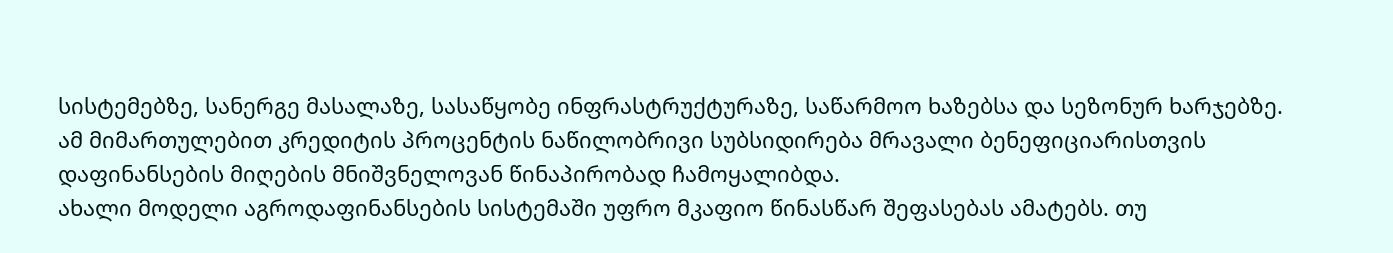სისტემებზე, სანერგე მასალაზე, სასაწყობე ინფრასტრუქტურაზე, საწარმოო ხაზებსა და სეზონურ ხარჯებზე. ამ მიმართულებით კრედიტის პროცენტის ნაწილობრივი სუბსიდირება მრავალი ბენეფიციარისთვის დაფინანსების მიღების მნიშვნელოვან წინაპირობად ჩამოყალიბდა.
ახალი მოდელი აგროდაფინანსების სისტემაში უფრო მკაფიო წინასწარ შეფასებას ამატებს. თუ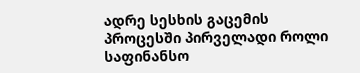ადრე სესხის გაცემის პროცესში პირველადი როლი საფინანსო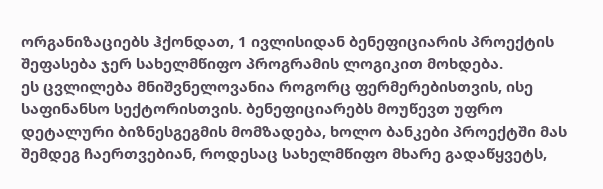ორგანიზაციებს ჰქონდათ, 1 ივლისიდან ბენეფიციარის პროექტის შეფასება ჯერ სახელმწიფო პროგრამის ლოგიკით მოხდება.
ეს ცვლილება მნიშვნელოვანია როგორც ფერმერებისთვის, ისე საფინანსო სექტორისთვის. ბენეფიციარებს მოუწევთ უფრო დეტალური ბიზნესგეგმის მომზადება, ხოლო ბანკები პროექტში მას შემდეგ ჩაერთვებიან, როდესაც სახელმწიფო მხარე გადაწყვეტს,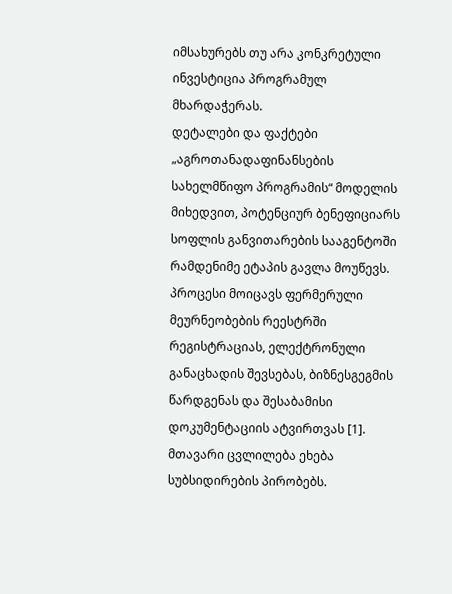იმსახურებს თუ არა კონკრეტული ინვესტიცია პროგრამულ მხარდაჭერას.
დეტალები და ფაქტები
„აგროთანადაფინანსების სახელმწიფო პროგრამის“ მოდელის მიხედვით, პოტენციურ ბენეფიციარს სოფლის განვითარების სააგენტოში რამდენიმე ეტაპის გავლა მოუწევს. პროცესი მოიცავს ფერმერული მეურნეობების რეესტრში რეგისტრაციას, ელექტრონული განაცხადის შევსებას, ბიზნესგეგმის წარდგენას და შესაბამისი დოკუმენტაციის ატვირთვას [1].
მთავარი ცვლილება ეხება სუბსიდირების პირობებს.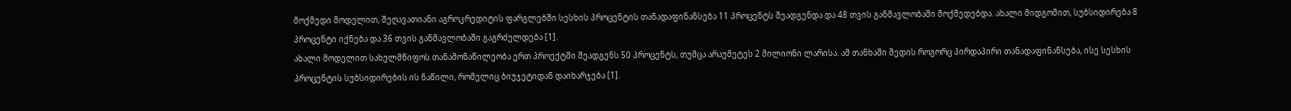მოქმედი მოდელით, შეღავათიანი აგროკრედიტის ფარგლებში სესხის პროცენტის თანადაფინანსება 11 პროცენტს შეადგენდა და 48 თვის განმავლობაში მოქმედებდა. ახალი მიდგომით, სუბსიდირება 8 პროცენტი იქნება და 36 თვის განმავლობაში გაგრძელდება [1].
ახალი მოდელით სახელმწიფოს თანამონაწილეობა ერთ პროექტში შეადგენს 50 პროცენტს, თუმცა არაუმეტეს 2 მილიონი ლარისა. ამ თანხაში შედის როგორც პირდაპირი თანადაფინანსება, ისე სესხის პროცენტის სუბსიდირების ის ნაწილი, რომელიც ბიუჯეტიდან დაიხარჯება [1].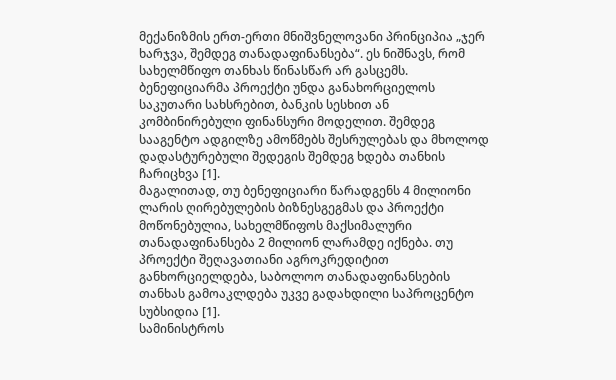მექანიზმის ერთ-ერთი მნიშვნელოვანი პრინციპია „ჯერ ხარჯვა, შემდეგ თანადაფინანსება“. ეს ნიშნავს, რომ სახელმწიფო თანხას წინასწარ არ გასცემს. ბენეფიციარმა პროექტი უნდა განახორციელოს საკუთარი სახსრებით, ბანკის სესხით ან კომბინირებული ფინანსური მოდელით. შემდეგ სააგენტო ადგილზე ამოწმებს შესრულებას და მხოლოდ დადასტურებული შედეგის შემდეგ ხდება თანხის ჩარიცხვა [1].
მაგალითად, თუ ბენეფიციარი წარადგენს 4 მილიონი ლარის ღირებულების ბიზნესგეგმას და პროექტი მოწონებულია, სახელმწიფოს მაქსიმალური თანადაფინანსება 2 მილიონ ლარამდე იქნება. თუ პროექტი შეღავათიანი აგროკრედიტით განხორციელდება, საბოლოო თანადაფინანსების თანხას გამოაკლდება უკვე გადახდილი საპროცენტო სუბსიდია [1].
სამინისტროს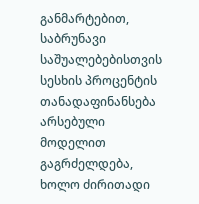განმარტებით, საბრუნავი საშუალებებისთვის სესხის პროცენტის თანადაფინანსება არსებული მოდელით გაგრძელდება, ხოლო ძირითადი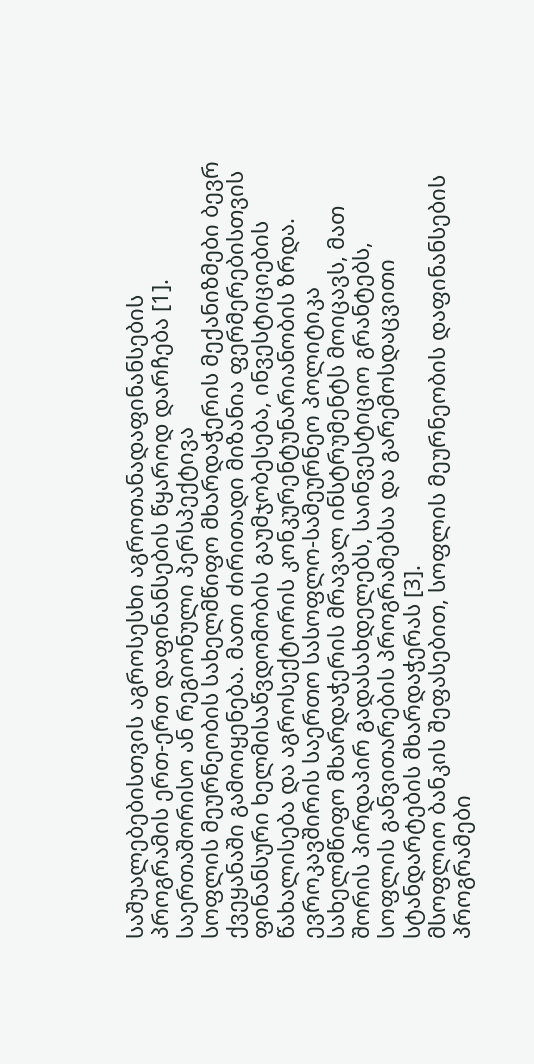საშუალებებისთვის აგროსესხი აგროთანადაფინანსების პროგრამის ერთ-ერთ დაფინანსების წყაროდ დარჩება [1].
საერთაშორისო ან რეგიონული პერსპექტივა
სოფლის მეურნეობის სახელმწიფო მხარდაჭერის მექანიზმები ბევრ ქვეყანაში გამოიყენება. მათი ძირითადი მიზანია ფერმერებისთვის ფინანსური ხელმისაწვდომობის გაუმჯობესება, ინვესტიციების წახალისება და აგროსექტორის კონკურენტუნარიანობის ზრდა.
ევროკავშირის საერთო სასოფლო-სამეურნეო პოლიტიკა სახელმწიფო მხარდაჭერის მრავალ ინსტრუმენტს მოიცავს, მათ შორის პირდაპირ გადასახდელებს, საინვესტიციო გრანტებს, სოფლის განვითარების პროგრამებსა და გარემოსდაცვითი სტანდარტების მხარდაჭერას [3].
მსოფლიო ბანკის შეფასებით, სოფლის მეურნეობის დაფინანსების პროგრამები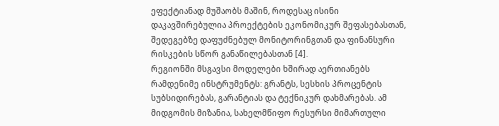ეფექტიანად მუშაობს მაშინ, როდესაც ისინი დაკავშირებულია პროექტების ეკონომიკურ შეფასებასთან, შედეგებზე დაფუძნებულ მონიტორინგთან და ფინანსური რისკების სწორ განაწილებასთან [4].
რეგიონში მსგავსი მოდელები ხშირად აერთიანებს რამდენიმე ინსტრუმენტს: გრანტს, სესხის პროცენტის სუბსიდირებას, გარანტიას და ტექნიკურ დახმარებას. ამ მიდგომის მიზანია, სახელმწიფო რესურსი მიმართული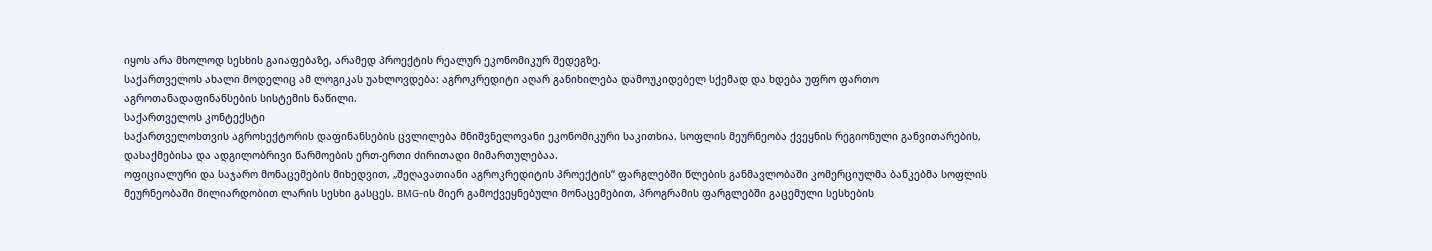იყოს არა მხოლოდ სესხის გაიაფებაზე, არამედ პროექტის რეალურ ეკონომიკურ შედეგზე.
საქართველოს ახალი მოდელიც ამ ლოგიკას უახლოვდება: აგროკრედიტი აღარ განიხილება დამოუკიდებელ სქემად და ხდება უფრო ფართო აგროთანადაფინანსების სისტემის ნაწილი.
საქართველოს კონტექსტი
საქართველოსთვის აგროსექტორის დაფინანსების ცვლილება მნიშვნელოვანი ეკონომიკური საკითხია. სოფლის მეურნეობა ქვეყნის რეგიონული განვითარების, დასაქმებისა და ადგილობრივი წარმოების ერთ-ერთი ძირითადი მიმართულებაა.
ოფიციალური და საჯარო მონაცემების მიხედვით, „შეღავათიანი აგროკრედიტის პროექტის“ ფარგლებში წლების განმავლობაში კომერციულმა ბანკებმა სოფლის მეურნეობაში მილიარდობით ლარის სესხი გასცეს. BMG-ის მიერ გამოქვეყნებული მონაცემებით, პროგრამის ფარგლებში გაცემული სესხების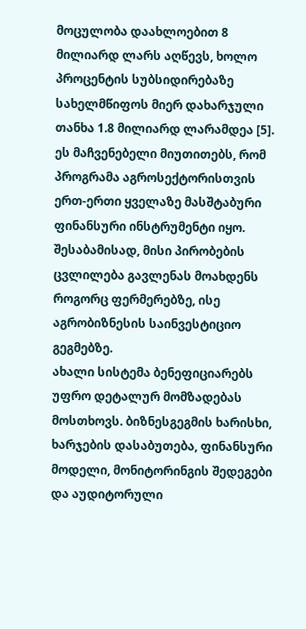მოცულობა დაახლოებით 8 მილიარდ ლარს აღწევს, ხოლო პროცენტის სუბსიდირებაზე სახელმწიფოს მიერ დახარჯული თანხა 1.8 მილიარდ ლარამდეა [5].
ეს მაჩვენებელი მიუთითებს, რომ პროგრამა აგროსექტორისთვის ერთ-ერთი ყველაზე მასშტაბური ფინანსური ინსტრუმენტი იყო. შესაბამისად, მისი პირობების ცვლილება გავლენას მოახდენს როგორც ფერმერებზე, ისე აგრობიზნესის საინვესტიციო გეგმებზე.
ახალი სისტემა ბენეფიციარებს უფრო დეტალურ მომზადებას მოსთხოვს. ბიზნესგეგმის ხარისხი, ხარჯების დასაბუთება, ფინანსური მოდელი, მონიტორინგის შედეგები და აუდიტორული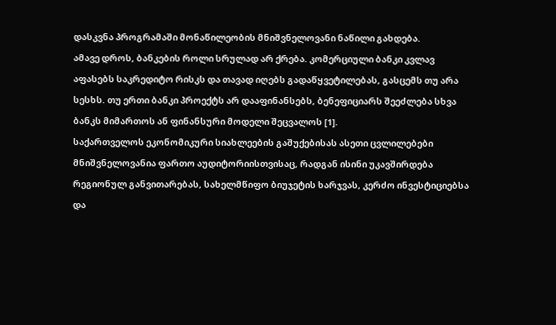დასკვნა პროგრამაში მონაწილეობის მნიშვნელოვანი ნაწილი გახდება.
ამავე დროს, ბანკების როლი სრულად არ ქრება. კომერციული ბანკი კვლავ აფასებს საკრედიტო რისკს და თავად იღებს გადაწყვეტილებას, გასცემს თუ არა სესხს. თუ ერთი ბანკი პროექტს არ დააფინანსებს, ბენეფიციარს შეეძლება სხვა ბანკს მიმართოს ან ფინანსური მოდელი შეცვალოს [1].
საქართველოს ეკონომიკური სიახლეების გაშუქებისას ასეთი ცვლილებები მნიშვნელოვანია ფართო აუდიტორიისთვისაც, რადგან ისინი უკავშირდება რეგიონულ განვითარებას, სახელმწიფო ბიუჯეტის ხარჯვას, კერძო ინვესტიციებსა და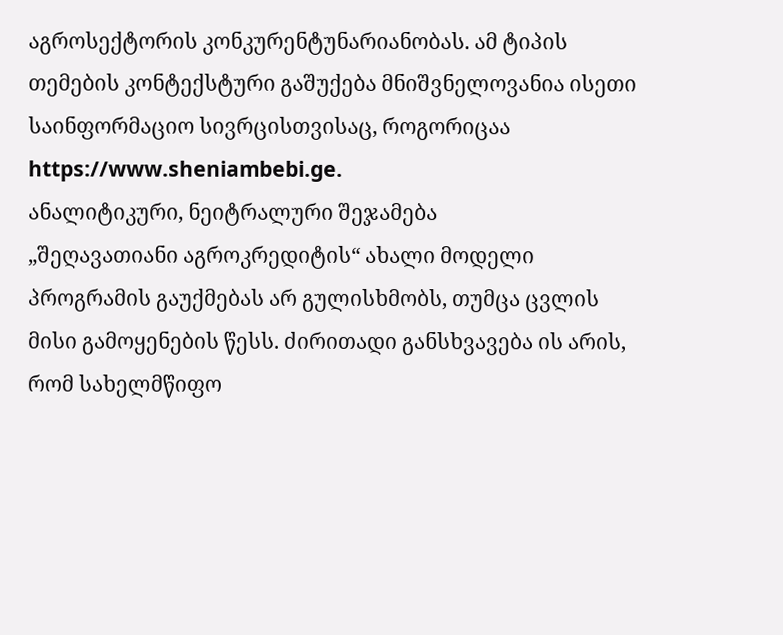აგროსექტორის კონკურენტუნარიანობას. ამ ტიპის თემების კონტექსტური გაშუქება მნიშვნელოვანია ისეთი საინფორმაციო სივრცისთვისაც, როგორიცაა https://www.sheniambebi.ge.
ანალიტიკური, ნეიტრალური შეჯამება
„შეღავათიანი აგროკრედიტის“ ახალი მოდელი პროგრამის გაუქმებას არ გულისხმობს, თუმცა ცვლის მისი გამოყენების წესს. ძირითადი განსხვავება ის არის, რომ სახელმწიფო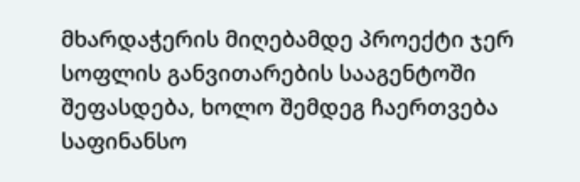მხარდაჭერის მიღებამდე პროექტი ჯერ სოფლის განვითარების სააგენტოში შეფასდება, ხოლო შემდეგ ჩაერთვება საფინანსო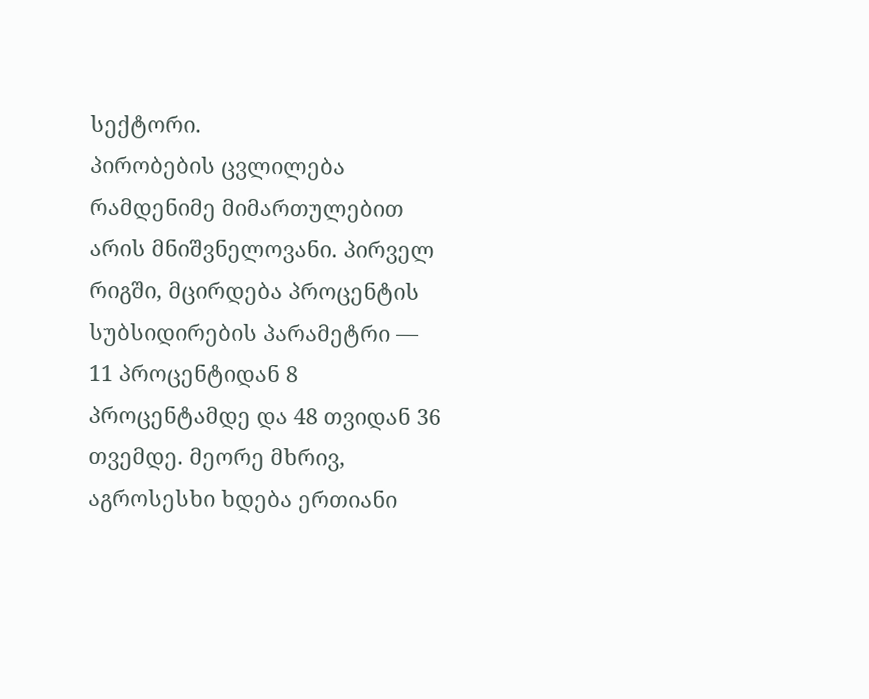სექტორი.
პირობების ცვლილება რამდენიმე მიმართულებით არის მნიშვნელოვანი. პირველ რიგში, მცირდება პროცენტის სუბსიდირების პარამეტრი — 11 პროცენტიდან 8 პროცენტამდე და 48 თვიდან 36 თვემდე. მეორე მხრივ, აგროსესხი ხდება ერთიანი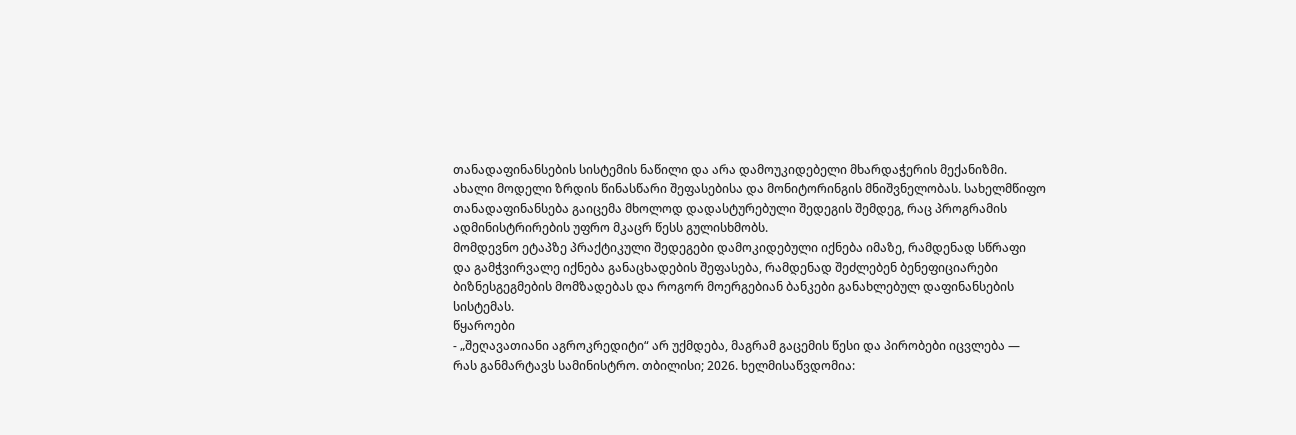თანადაფინანსების სისტემის ნაწილი და არა დამოუკიდებელი მხარდაჭერის მექანიზმი.
ახალი მოდელი ზრდის წინასწარი შეფასებისა და მონიტორინგის მნიშვნელობას. სახელმწიფო თანადაფინანსება გაიცემა მხოლოდ დადასტურებული შედეგის შემდეგ, რაც პროგრამის ადმინისტრირების უფრო მკაცრ წესს გულისხმობს.
მომდევნო ეტაპზე პრაქტიკული შედეგები დამოკიდებული იქნება იმაზე, რამდენად სწრაფი და გამჭვირვალე იქნება განაცხადების შეფასება, რამდენად შეძლებენ ბენეფიციარები ბიზნესგეგმების მომზადებას და როგორ მოერგებიან ბანკები განახლებულ დაფინანსების სისტემას.
წყაროები
- „შეღავათიანი აგროკრედიტი“ არ უქმდება, მაგრამ გაცემის წესი და პირობები იცვლება — რას განმარტავს სამინისტრო. თბილისი; 2026. ხელმისაწვდომია: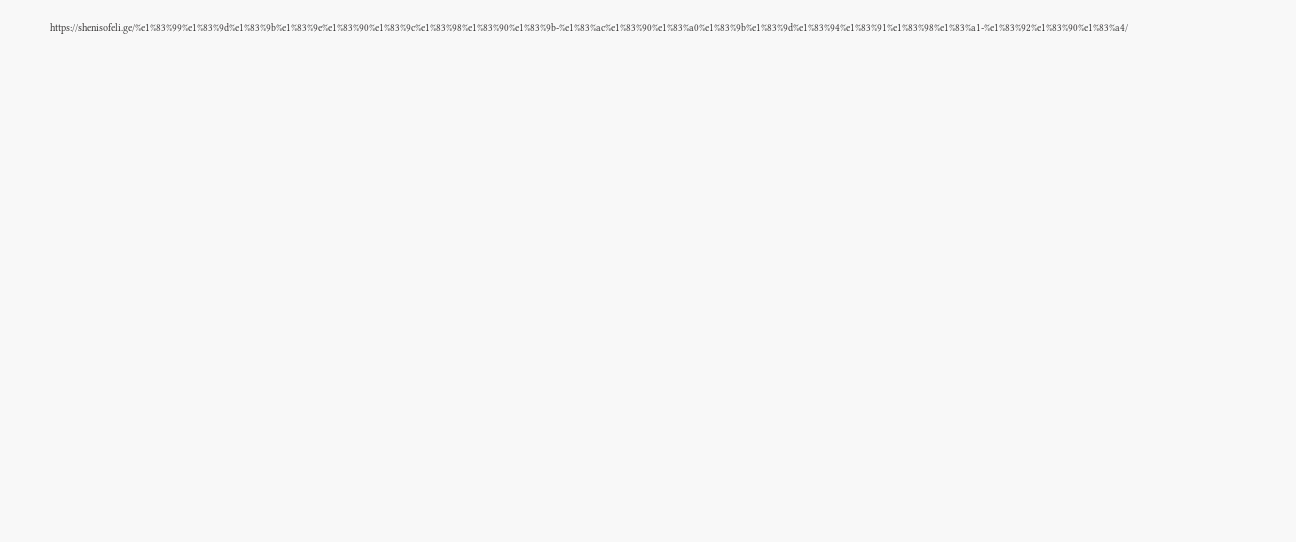https://shenisofeli.ge/%e1%83%99%e1%83%9d%e1%83%9b%e1%83%9e%e1%83%90%e1%83%9c%e1%83%98%e1%83%90%e1%83%9b-%e1%83%ac%e1%83%90%e1%83%a0%e1%83%9b%e1%83%9d%e1%83%94%e1%83%91%e1%83%98%e1%83%a1-%e1%83%92%e1%83%90%e1%83%a4/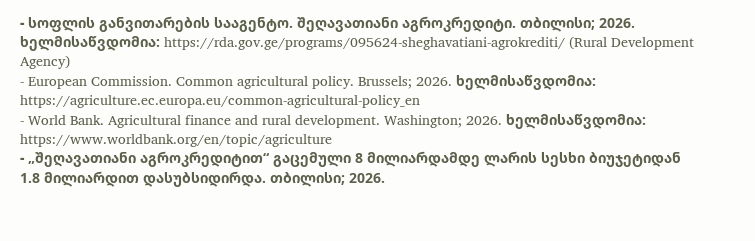- სოფლის განვითარების სააგენტო. შეღავათიანი აგროკრედიტი. თბილისი; 2026. ხელმისაწვდომია: https://rda.gov.ge/programs/095624-sheghavatiani-agrokrediti/ (Rural Development Agency)
- European Commission. Common agricultural policy. Brussels; 2026. ხელმისაწვდომია: https://agriculture.ec.europa.eu/common-agricultural-policy_en
- World Bank. Agricultural finance and rural development. Washington; 2026. ხელმისაწვდომია: https://www.worldbank.org/en/topic/agriculture
- „შეღავათიანი აგროკრედიტით“ გაცემული 8 მილიარდამდე ლარის სესხი ბიუჯეტიდან 1.8 მილიარდით დასუბსიდირდა. თბილისი; 2026.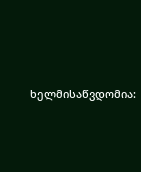ხელმისაწვდომია: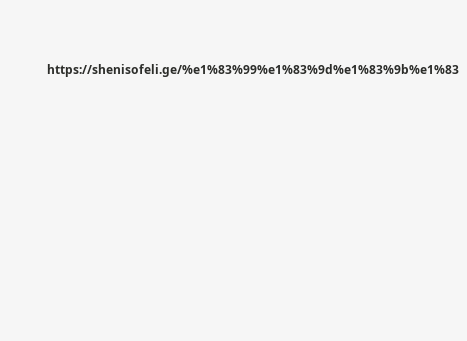https://shenisofeli.ge/%e1%83%99%e1%83%9d%e1%83%9b%e1%83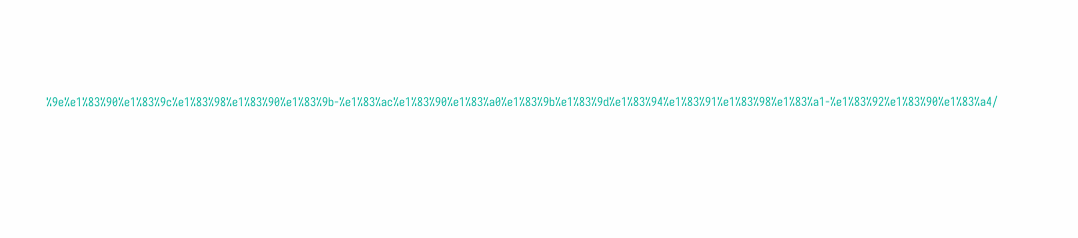%9e%e1%83%90%e1%83%9c%e1%83%98%e1%83%90%e1%83%9b-%e1%83%ac%e1%83%90%e1%83%a0%e1%83%9b%e1%83%9d%e1%83%94%e1%83%91%e1%83%98%e1%83%a1-%e1%83%92%e1%83%90%e1%83%a4/